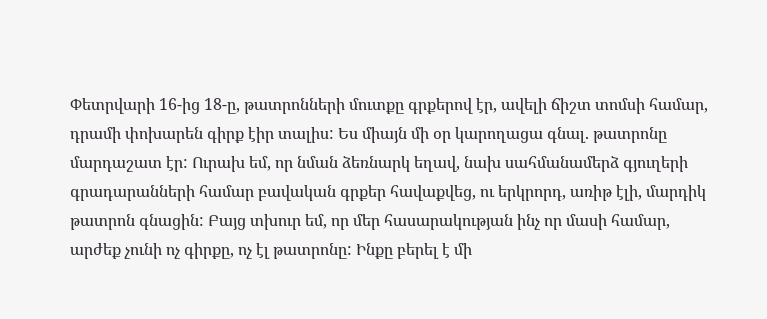Փետրվարի 16-ից 18-ը, թատրոնների մուտքը գրքերով էր, ավելի ճիշտ տոմսի համար, դրամի փոխարեն գիրք էիր տալիս: Ես միայն մի օր կարողացա գնալ. թատրոնը մարդաշատ էր: Ուրախ եմ, որ նման ձեռնարկ եղավ, նախ սահմանամերձ գյուղերի գրադարանների համար բավական գրքեր հավաքվեց, ու երկրորդ, առիթ էլի, մարդիկ թատրոն գնացին: Բայց տխուր եմ, որ մեր հասարակության ինչ որ մասի համար, արժեք չունի ոչ գիրքը, ոչ էլ թատրոնը: Ինքը բերել է մի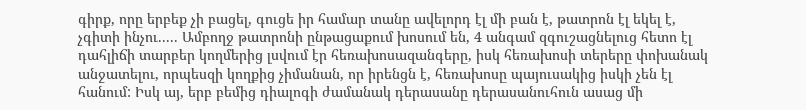գիրք, որը երբեք չի բացել, գուցե իր համար տանը ավելորդ էլ մի բան է, թատրոն էլ եկել է, չգիտի ինչու..... Ամբողջ թատրոնի ընթացաքում խոսում են, 4 անգամ զգուշացնելուց հետո էլ դահլիճի տարբեր կողմերից լսվում էր հեռախոսազանգերը, իսկ հեռախոսի տերերը փոխանակ անջատելու, որպեսզի կողքից չիմանան, որ իրենցն է, հեռախոսը պայուսակից իսկի չեն էլ հանում: Իսկ այ, երբ բեմից դիալոգի ժամանակ դերասանը դերասանուհուն ասաց մի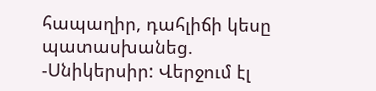հապաղիր, դահլիճի կեսը պատասխանեց. -Սնիկերսիր: Վերջում էլ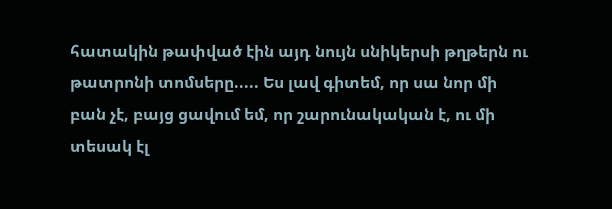հատակին թափված էին այդ նույն սնիկերսի թղթերն ու թատրոնի տոմսերը..... Ես լավ գիտեմ, որ սա նոր մի բան չէ, բայց ցավում եմ, որ շարունակական է, ու մի տեսակ էլ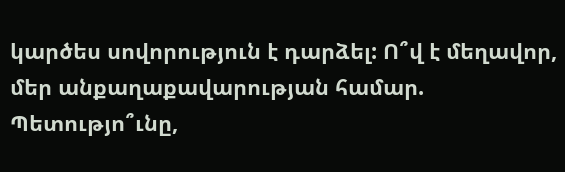կարծես սովորություն է դարձել: Ո՞վ է մեղավոր, մեր անքաղաքավարության համար. Պետությո՞ւնը,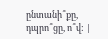ընտանի՞քը, դպրո՞ցը, ո՞վ: |